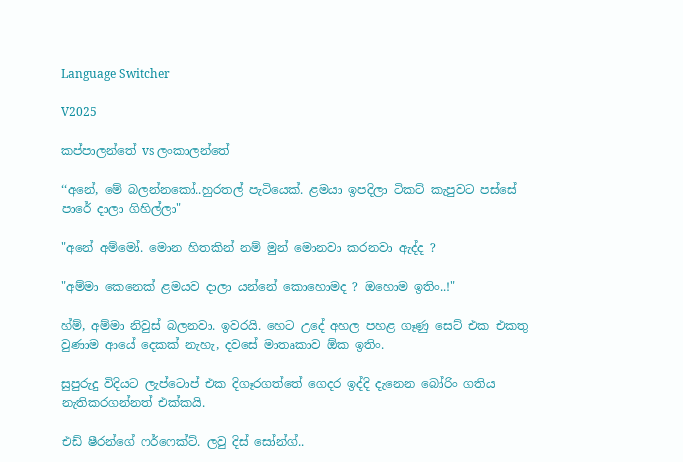Language Switcher

V2025

කප්පාලන්තේ vs ලංකාලන්තේ

‘‘අනේ, මේ බලන්නකෝ..හුරතල් පැටියෙක්. ළමයා ඉපදිලා ටිකට් කැපුවට පස්සේ පාරේ දාලා ගිහිල්ලා"

"අනේ අම්මෝ. මොන හිතකින් නම් මුන් මොනවා කරනවා ඇද්ද ?

"අම්මා කෙනෙක් ළමයව දාලා යන්නේ කොහොමද ? ඔහොම ඉතිං..!"

හ්ම්, අම්මා නිවුස් බලනවා. ඉවරයි. හෙට උදේ අහල පහළ ගෑණු සෙට් එක එකතු වුණාම ආයේ දෙකක් නැහැ, දවසේ මාතෘකාව ඕක ඉතිං.

සුපුරුදු විදියට ලැප්ටොප් එක දිගෑරගත්තේ ගෙදර ඉද්දි දැනෙන බෝරිං ගතිය නැතිකරගන්නත් එක්කයි.

එඩ් ෂීරන්ගේ ෆර්ෆෙක්ට්. ලවු දිස් සෝන්ග්..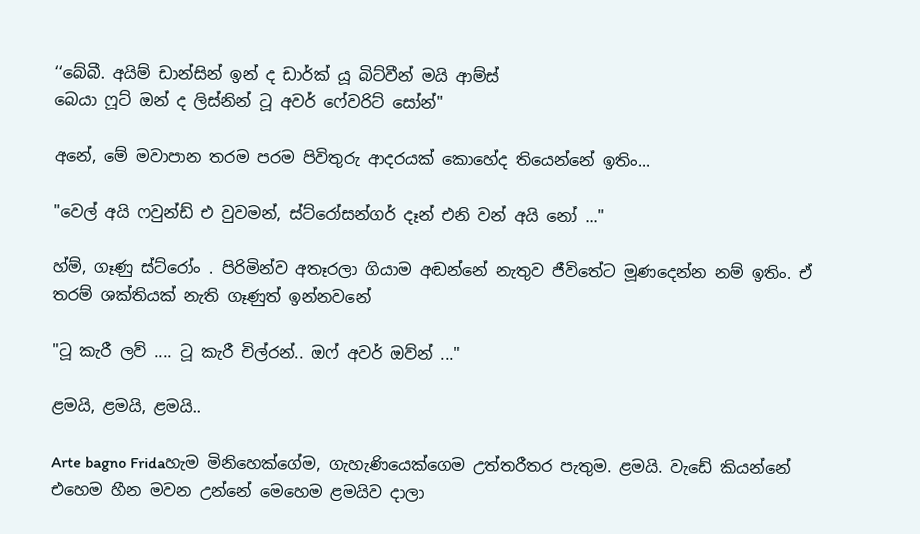‘‘බේබී. අයිම් ඩාන්සින් ඉන් ද ඩාර්ක් යූ බිට්වීන් මයි ආම්ස්
බෙයා ෆූට් ඔන් ද ලිස්නින් ටූ අවර් ෆේවරිට් සෝන්"

අනේ, මේ මවාපාන තරම පරම පිවිතුරු ආදරයක් කොහේද තියෙන්නේ ඉතිං...

"වෙල් අයි ෆවුන්ඩ් එ වුවමන්, ස්ට්රෝසන්ගර් දෑන් එනි වන් අයි නෝ ..."

හ්ම්, ගෑණු ස්ට්රෝං . පිරිමින්ව අතෑරලා ගියාම අඬන්නේ නැතුව ජීවිතේට මූණදෙන්න නම් ඉතිං. ඒ තරම් ශක්තියක් නැති ගෑණුත් ඉන්නවනේ

"ටූ කැරී ලව් .... ටූ කැරී චිල්රන්.. ඔෆ් අවර් ඔව්න් ..."

ළමයි, ළමයි, ළමයි..

Arte bagno Fridaහැම මිනිහෙක්ගේම, ගැහැණියෙක්ගෙම උත්තරීතර පැතුම. ළමයි. වැඩේ කියන්නේ එහෙම හීන මවන උන්නේ මෙහෙම ළමයිව දාලා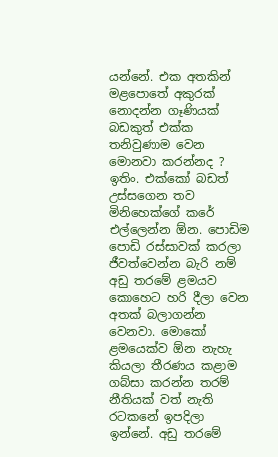යන්නේ. එක අතකින් මළපොතේ අකුරක් නොදන්න ගෑණියක් බඩකුත් එක්ක තනිවුණාම වෙන මොනවා කරන්නද ? ඉතිං. එක්කෝ බඩත් උස්සගෙන තව මිනිහෙක්ගේ කරේ එල්ලෙන්න ඕන. පොඩිම පොඩි රස්සාවක් කරලා ජීවත්වෙන්න බැරි නම් අඩු තරමේ ළමයව කොහෙට හරි දීලා වෙන අතක් බලාගන්න වෙනවා. මොකෝ ළමයෙක්ව ඕන නැහැ කියලා තීරණය කළාම ගබ්සා කරන්න තරම් නීතියක් වත් නැති රටකනේ ඉපදිලා ඉන්නේ. අඩු තරමේ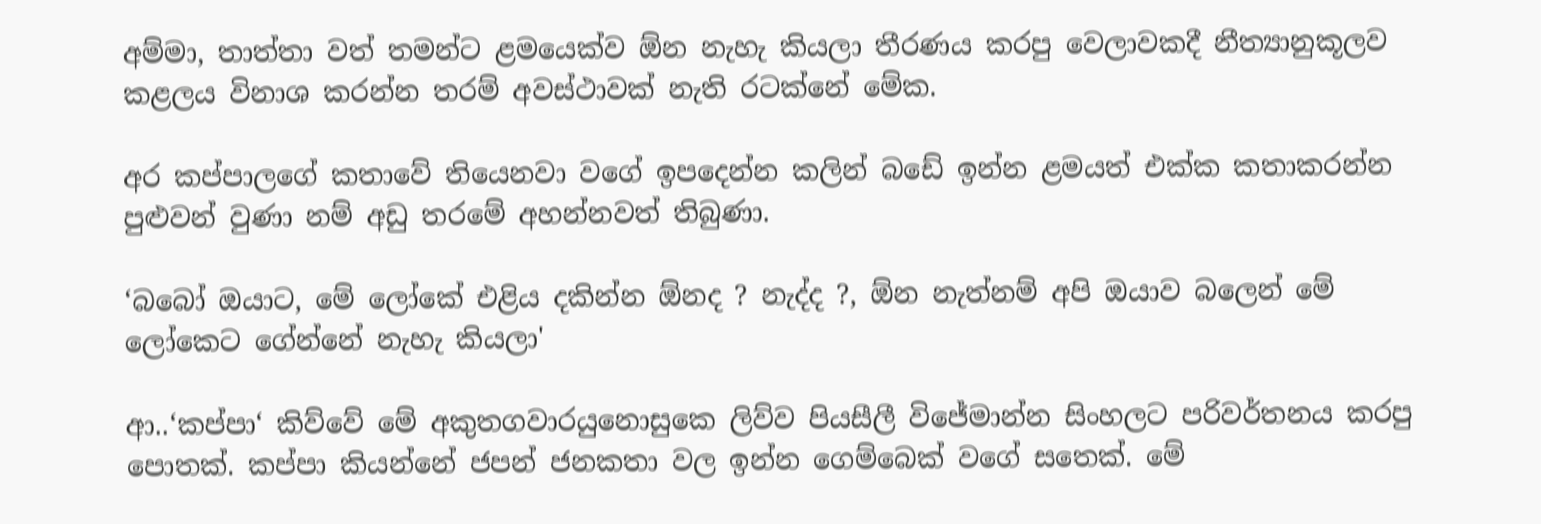අම්මා, තාත්තා වත් තමන්ට ළමයෙක්ව ඕන නැහැ කියලා තීරණය කරපු වෙලාවකදී නීත්‍යානුකූලව කළලය විනාශ කරන්න තරම් අවස්ථාවක් නැති රටක්නේ මේක.

අර කප්පාලගේ කතාවේ තියෙනවා වගේ ඉපදෙන්න කලින් බඩේ ඉන්න ළමයත් එක්ක කතාකරන්න පුළුවන් වුණා නම් අඩු තරමේ අහන්නවත් තිබුණා.

‘බබෝ ඔයාට, මේ ලෝකේ එළිය දකින්න ඕනද ? නැද්ද ?, ඕන නැත්නම් අපි ඔයාව බලෙන් මේ ලෝකෙට ගේන්නේ නැහැ කියලා'

ආ..‘කප්පා‘ කිව්වේ මේ අකුතගවාරයුනොසුකෙ ලිව්ව පියසීලී විජේමාන්න සිංහලට පරිවර්තනය කරපු පොතක්. කප්පා කියන්නේ ජපන් ජනකතා වල ඉන්න ගෙම්බෙක් වගේ සතෙක්. මේ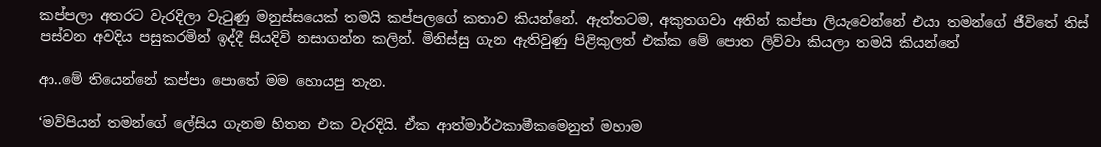කප්පලා අතරට වැරදිලා වැටුණු මනුස්සයෙක් තමයි කප්පලගේ කතාව කියන්නේ. ඇත්තටම, අකුතගවා අතින් කප්පා ලියැවෙන්නේ එයා තමන්ගේ ජීවිතේ තිස් පස්වන අවදිය පසුකරමින් ඉද්දී සියදිවි නසාගන්න කලින්. මිනිස්සු ගැන ඇතිවුණු පිළිකුලත් එක්ක මේ පොත ලිව්වා කියලා තමයි කියන්නේ

ආ..මේ තියෙන්නේ කප්පා පොතේ මම හොයපු තැන.

‘මව්පියන් තමන්ගේ ලේසිය ගැනම හිතන එක වැරදියි. ඒක ආත්මාර්ථකාමීකමෙනුත් මහාම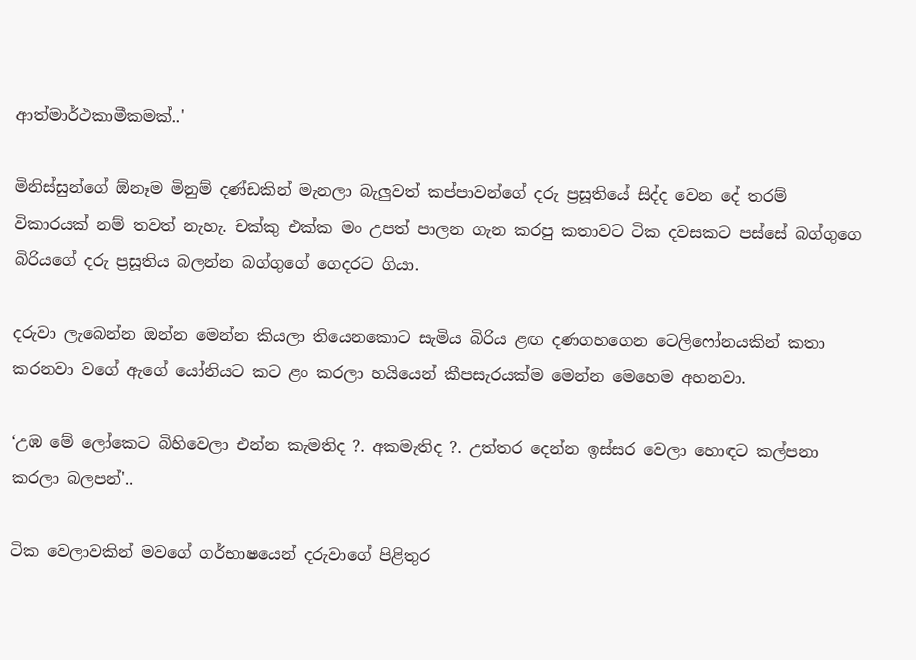ආත්මාර්ථකාමීකමක්..'

මිනිස්සුන්ගේ ඕනෑම මිනුම් දණ්ඩකින් මැනලා බැලුවත් කප්පාවන්ගේ දරු ප්‍රසූතියේ සිද්ද වෙන දේ තරම් විකාරයක් නම් තවත් නැහැ. චක්කු එක්ක මං උපත් පාලන ගැන කරපු කතාවට ටික දවසකට පස්සේ බග්ගුගෙ බිරියගේ දරු ප්‍රසූතිය බලන්න බග්ගුගේ ගෙදරට ගියා.

දරුවා ලැබෙන්න ඔන්න මෙන්න කියලා තියෙනකොට සැමිය බිරිය ළඟ දණගහගෙන ටෙලිෆෝනයකින් කතා කරනවා වගේ ඇගේ යෝනියට කට ළං කරලා හයියෙන් කීපසැරයක්ම මෙන්න මෙහෙම අහනවා.

‘උඹ මේ ලෝකෙට බිහිවෙලා එන්න කැමතිද ?. අකමැතිද ?. උත්තර දෙන්න ඉස්සර වෙලා හොඳට කල්පනා කරලා බලපන්'..

ටික වෙලාවකින් මවගේ ගර්භාෂයෙන් දරුවාගේ පිළිතුර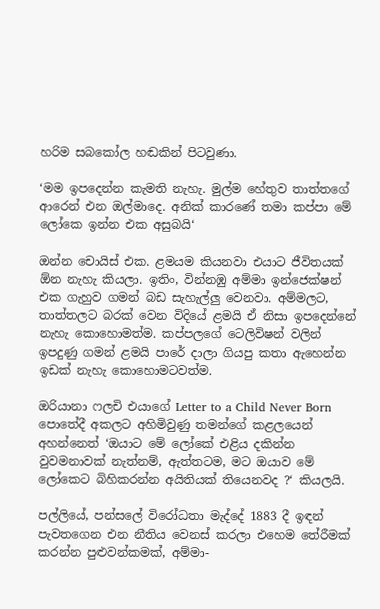හරිම සබකෝල හඬකින් පිටවුණා.

‘මම ඉපදෙන්න කැමති නැහැ. මුල්ම හේතුව තාත්තගේ ආරෙන් එන ඔල්මාදෙ. අනික් කාරණේ තමා කප්පා මේ ලෝකෙ ඉන්න එක අසුබයි‘

ඔන්න චොයිස් එක. ළමයම කියනවා එයාට ජීවිතයක් ඕන නැහැ කියලා. ඉතිං, වින්නඹු අම්මා ඉන්ජෙක්ෂන් එක ගැහුව ගමන් බඩ සැහැල්ලු වෙනවා. අම්මලට, තාත්තලට බරක් වෙන විදියේ ළමයි ඒ නිසා ඉපදෙන්නේ නැහැ කොහොමත්ම. කප්පලගේ ටෙලිවිෂන් වලින් ඉපදුණු ගමන් ළමයි පාරේ දාලා ගියපු කතා ඇහෙන්න ඉඩක් නැහැ කොහොමටවත්ම.

ඔරියානා ෆලචි එයාගේ Letter to a Child Never Born පොතේදී අකලට අහිමිවුණු තමන්ගේ කළලයෙන් අහන්නෙත් ‘ඔයාට මේ ලෝකේ එළිය දකින්න වුවමනාවක් නැත්නම්, ඇත්තටම, මට ඔයාව මේ ලෝකෙට බිහිකරන්න අයිතියක් තියෙනවද ?‘ කියලයි.

පල්ලියේ, පන්සලේ විරෝධතා මැද්දේ 1883 දී ඉඳන් පැවතගෙන එන නීතිය වෙනස් කරලා එහෙම තේරීමක් කරන්න පුළුවන්කමක්, අම්මා-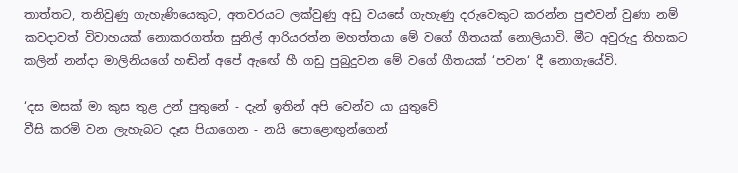තාත්තට, තනිවුණු ගැහැණියෙකුට, අතවරයට ලක්වුණු අඩු වයසේ ගැහැණු දරුවෙකුට කරන්න පුළුවන් වුණා නම් කවදාවත් විවාහයක් නොකරගත්ත සුනිල් ආරියරත්න මහත්තයා මේ වගේ ගීතයක් නොලියාවි. මීට අවුරුදු තිහකට කලින් නන්දා මාලිනියගේ හඬින් අපේ ඇඟේ හී ගඩු පුබුදුවන මේ වගේ ගීතයක් ‘පවන‘ දී නොගැයේවි.

‘දස මසක් මා කුස තුළ උන් පුතුනේ - දැන් ඉතින් අපි වෙන්ව යා යුතුවේ
වීසි කරමි වන ලැහැබට දෑස පියාගෙන - නයි පොළොඟුන්ගෙන්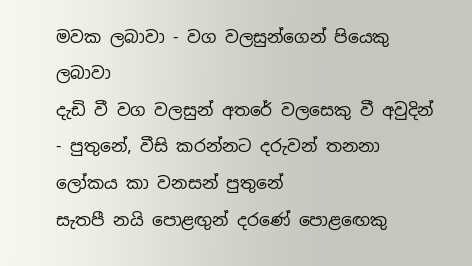මවක ලබාවා - වග වලසුන්ගෙන් පියෙකු ලබාවා
දැඩි වී වග වලසුන් අතරේ වලසෙකු වී අවුදින් - පුතුනේ, වීසි කරන්නට දරුවන් තනනා ලෝකය කා වනසන් පුතුනේ
සැතපී නයි පොළඟුන් දරණේ පොළඟෙකු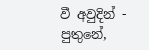වී අවුදින් - පුතුනේ,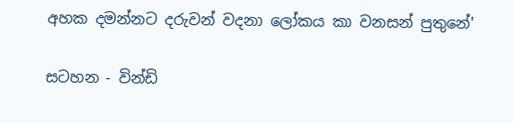අහක දමන්නට දරුවන් වදනා ලෝකය කා වනසන් පුතුනේ'

සටහන - වින්ඩි